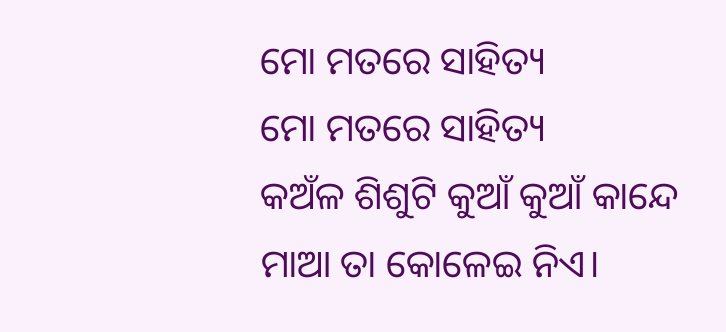ମୋ ମତରେ ସାହିତ୍ୟ
ମୋ ମତରେ ସାହିତ୍ୟ
କଅଁଳ ଶିଶୁଟି କୁଆଁ କୁଆଁ କାନ୍ଦେ
ମାଆ ତା କୋଳେଇ ନିଏ।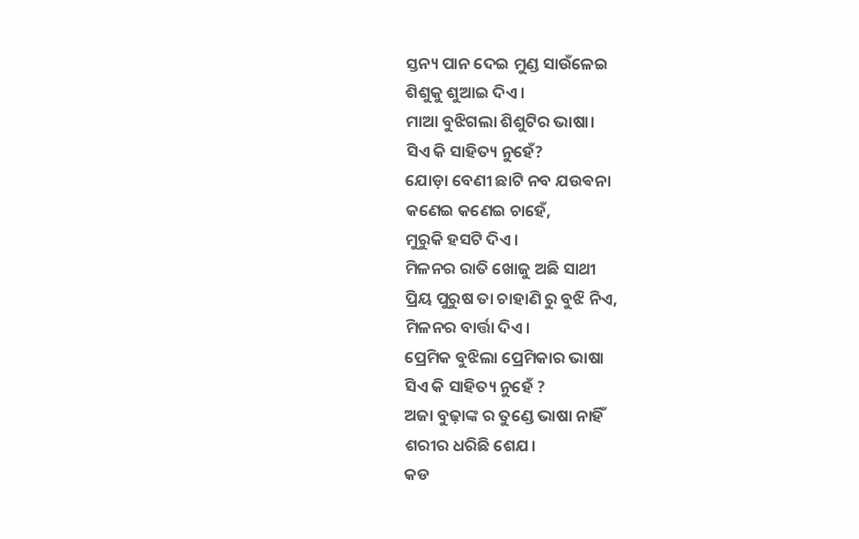ସ୍ତନ୍ୟ ପାନ ଦେଇ ମୁଣ୍ଡ ସାଉଁଳେଇ
ଶିଶୁକୁ ଶୁଆଇ ଦିଏ।
ମାଆ ବୁଝିଗଲା ଶିଶୁଟିର ଭାଷା।
ସିଏ କି ସାହିତ୍ୟ ନୁହେଁ?
ଯୋଡ଼ା ବେଣୀ ଛାଟି ନବ ଯଉଵନା
କଣେଇ କଣେଇ ଚାହେଁ,
ମୁରୁକି ହସଟି ଦିଏ।
ମିଳନର ରାତି ଖୋଜୁ ଅଛି ସାଥୀ
ପ୍ରିୟ ପୁରୁଷ ତା ଚାହାଣି ରୁ ବୁଝି ନିଏ,
ମିଳନର ବାର୍ତ୍ତା ଦିଏ।
ପ୍ରେମିକ ବୁଝିଲା ପ୍ରେମିକାର ଭାଷା
ସିଏ କି ସାହିତ୍ୟ ନୁହେଁ ?
ଅଜା ବୁଢ଼ାଙ୍କ ର ତୁଣ୍ଡେ ଭାଷା ନାହିଁ
ଶରୀର ଧରିଛି ଶେଯ।
କଡ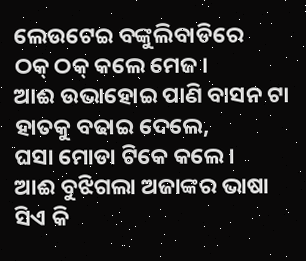ଲେଉଟେଇ ବଙ୍କୁଲିବାଡିରେ
ଠକ୍ ଠକ୍ କଲେ ମେଜ।
ଆଈ ଉଭାହୋଇ ପାଣି ବାସନ ଟା
ହାତକୁ ବଢାଇ ଦେଲେ,
ଘସା ମୋଡା ଟିକେ କଲେ।
ଆଈ ବୁଝିଗଲା ଅଜାଙ୍କର ଭାଷା
ସିଏ କି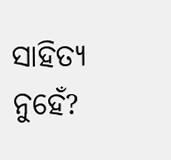ସାହିତ୍ୟ ନୁହେଁ?